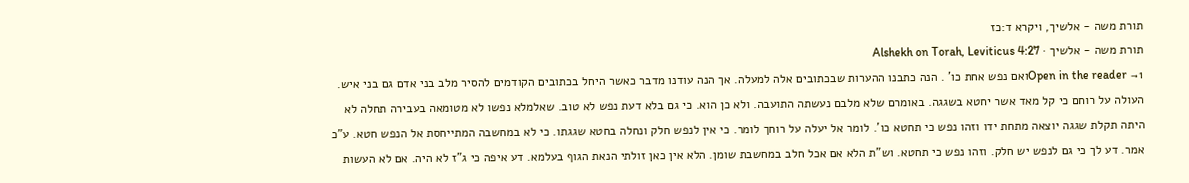תורת משה - אלשיך, ויקרא ד:כז
תורת משה - אלשיך · Alshekh on Torah, Leviticus 4:27
Open in the reader →1ואם נפש אחת כו' . הנה כתבנו ההערות שבכתובים אלה למעלה. אך הנה עודנו מדבר כאשר היחל בכתובים הקודמים להסיר מלב בני אדם גם בני איש. העולה על רוחם כי קל מאד אשר יחטא בשגגה. באומרם שלא מלבם נעשתה התועבה. ולא כן הוא. כי גם בלא דעת נפש לא טוב. שאלמלא נפשו לא מטומאה בעבירה תחלה לא היתה תקלת שגגה יוצאה מתחת ידו וזהו נפש כי תחטא כו'. לומר אל יעלה על רוחך לומר. כי אין לנפש חלק ונחלה בחטא שגגתו. כי לא במחשבה המתייחסת אל הנפש חטא. ע"כ אמר. דע לך כי גם לנפש יש חלק. וזהו נפש כי תחטא. וש"ת הלא אם אכל חלב במחשבת שומן. הלא אין כאן זולתי הנאת הגוף בעלמא. דע איפה כי ג"ז לא היה. אם לא העשות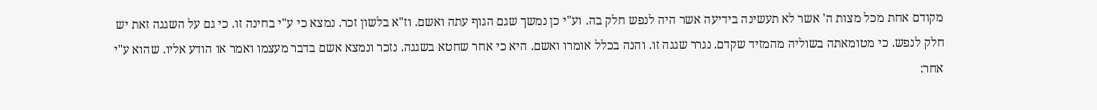מקודם אחת מכל מצות ה' אשר לא תעשינה בידיעה אשר היה לנפש חלק בה. וע"י כן נמשך שגם הגוף עתה ואשם. וז"א בלשון זכר. נמצא כי ע"י בחינה זו. כי גם על השגגה זאת יש חלק לנפש. כי מטומאתה בשוליה מהמזיד שקדם. נגרר שגגה זו. והנה בכלל אומרו ואשם. היא כי אחר שחטא בשגגה. נזכר ונמצא אשם בדבר מעצמו ואמר או הודע אליו. שהוא ע"י אחר: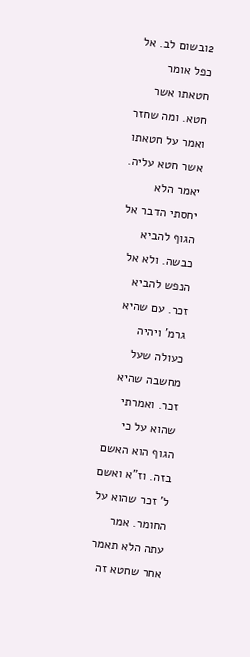2ובשום לב. אל כפל אומר חטאתו אשר חטא. ומה שחזר ואמר על חטאתו אשר חטא עליה. יאמר הלא יחסתי הדבר אל הגוף להביא כבשה. ולא אל הנפש להביא זכר. עם שהיא גרמ' ויהיה כעולה שעל מחשבה שהיא זכר. ואמרתי שהוא על כי הגוף הוא האשם בזה. וז"א ואשם ל' זכר שהוא על החומר. אמר עתה הלא תאמר אחר שחטא זה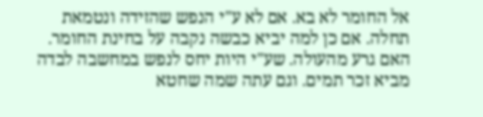אל החומר לא בא. אם לא ע"י הנפש שהזידה ונטמאת תחלה. אם כן למה יביא כבשה נקבה על בחינת החומר. האם גרע מהעולה. שע"י היות יחס לנפש במחשבה לבדה מביא זכר תמים. וגם עתה שמה שחטא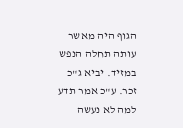הגוף היה מאשר עותה תחלה הנפש במזיד. יביא ג"כ זכר. ע"כ אמר תדע למה לא נעשה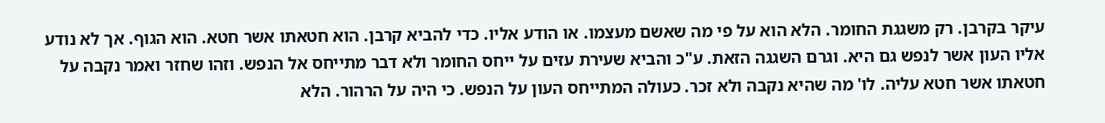עיקר בקרבן. רק משגגת החומר. הלא הוא על פי מה שאשם מעצמו. או הודע אליו. כדי להביא קרבן. הוא חטאתו אשר חטא. הוא הגוף. אך לא נודע אליו העון אשר לנפש גם היא. וגרם השגגה הזאת. ע"כ והביא שעירת עזים על ייחס החומר ולא דבר מתייחס אל הנפש. וזהו שחזר ואמר נקבה על חטאתו אשר חטא עליה. לו' מה שהיא נקבה ולא זכר. כעולה המתייחס העון על הנפש. כי היה על הרהור. הלא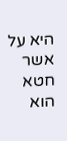היא על אשר חטא הוא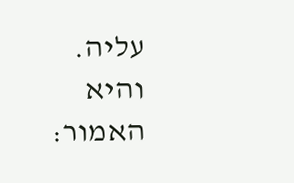עליה. והיא האמור: